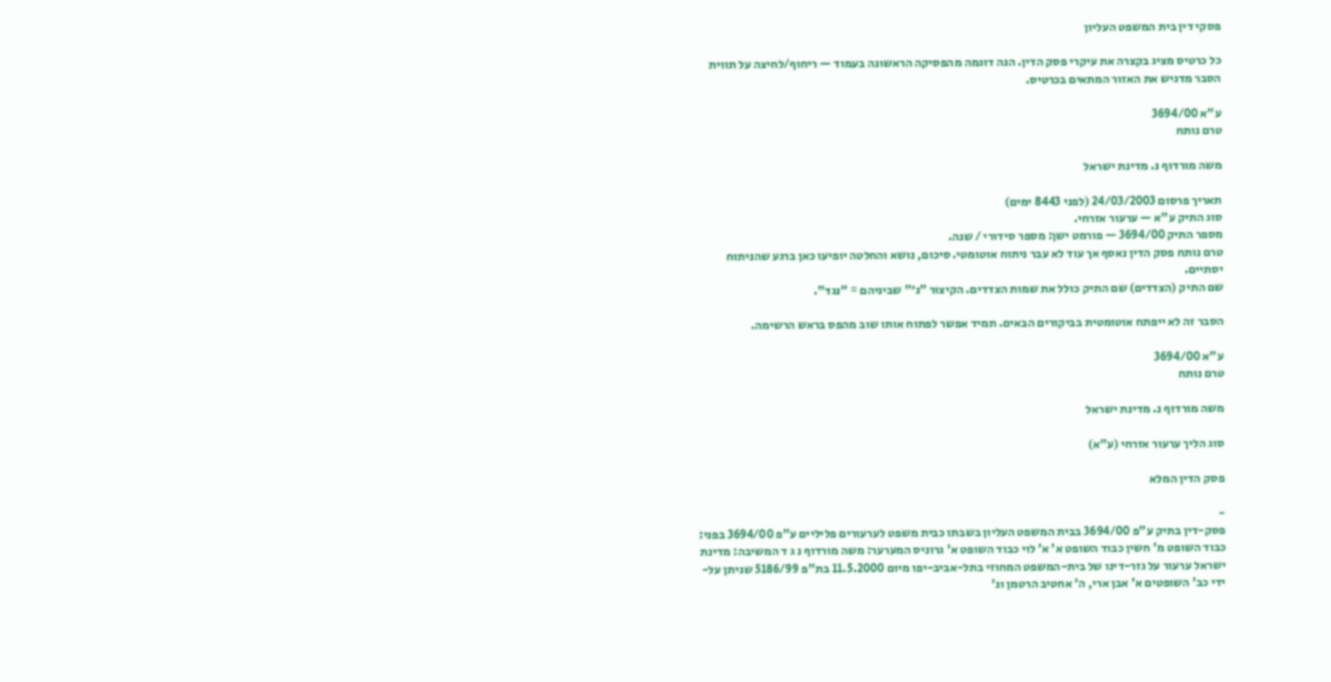פסקי דין בית המשפט העליון

כל כרטיס מציג בקצרה את עיקרי פסק הדין. הנה דוגמה מהפסיקה הראשונה בעמוד — ריחוף/לחיצה על תווית הסבר מדגיש את האזור המתאים בכרטיס.

ע"א 3694/00
טרם נותח

משה מורדוף נ. מדינת ישראל

תאריך פרסום 24/03/2003 (לפני 8443 ימים)
סוג התיק ע"א — ערעור אזרחי.
מספר התיק 3694/00 — פורמט ישן: מספר סידורי / שנה.
טרם נותח פסק הדין נאסף אך עוד לא עבר ניתוח אוטומטי. סיכום, נושא והחלטה יופיעו כאן ברגע שהניתוח יסתיים.
שם התיק (הצדדים) שם התיק כולל את שמות הצדדים. הקיצור "נ׳" שביניהם = "נגד".

הסבר זה לא ייפתח אוטומטית בביקורים הבאים. תמיד אפשר לפתוח אותו שוב מהפס בראש הרשימה.

ע"א 3694/00
טרם נותח

משה מורדוף נ. מדינת ישראל

סוג הליך ערעור אזרחי (ע"א)

פסק הדין המלא

-
פסק-דין בתיק ע"פ 3694/00 בבית המשפט העליון בשבתו כבית משפט לערעורים פליליים ע"פ 3694/00 בפני: כבוד השופט מ' חשין כבוד השופט א' א' לוי כבוד השופט א' גרוניס המערער: משה מורדוף נ ג ד המשיבה: מדינת ישראל ערעור על גזר-דינו של בית-המשפט המחוזי בתל-אביב-יפו מיום 11.5.2000 בת"פ 5186/99 שניתן על-ידי כב' השופטים א' אבן ארי, ה' אחטיב הרטמן ונ'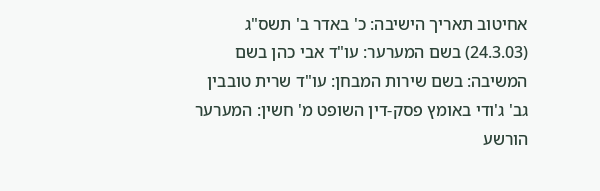אחיטוב תאריך הישיבה: כ' באדר ב' תשס"ג (24.3.03) בשם המערער: עו"ד אבי כהן בשם המשיבה: בשם שירות המבחן: עו"ד שרית טובבין גב' ג'ודי באומץ פסק-דין השופט מ' חשין: המערער הורשע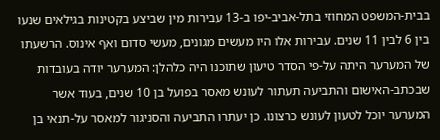בבית-המשפט המחוזי בתל-אביב-יפו ב-13 עבירות מין שביצע בקטינות בגילאים שנעו בין 6 לבין 11 שנים. עבירות אלו היו מעשים מגונים, מעשי סדום ואף אינוס. הרשעתו של המערער היתה על-פי הסדר טיעון שתוכנו היה כלהלן: המערער יודה בעובדות שבכתב-האישום והתביעה תעתור לעונש מאסר בפועל בן 10 שנים, בעוד אשר המערער יוכל לטעון לעונש כרצונו. כן יעתרו התביעה והסניגור למאסר על-תנאי בן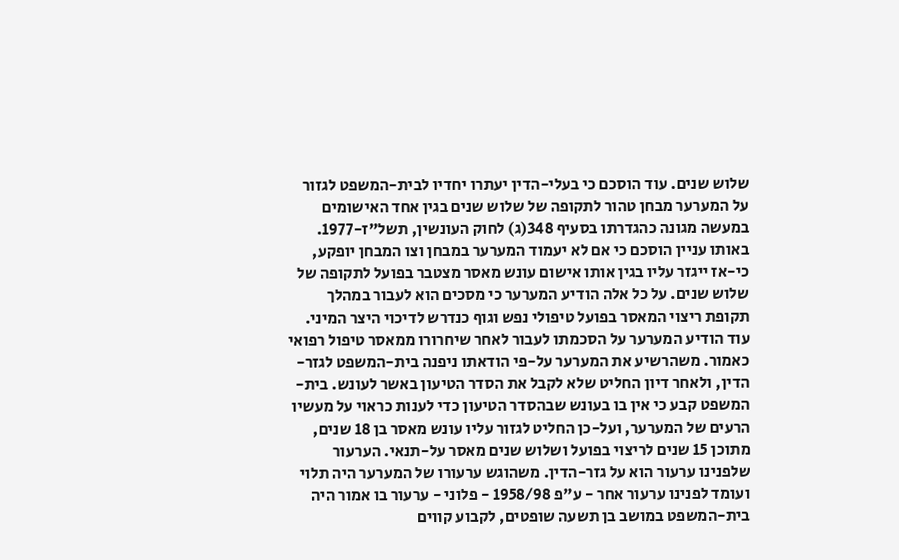שלוש שנים. עוד הוסכם כי בעלי-הדין יעתרו יחדיו לבית-המשפט לגזור על המערער מבחן טהור לתקופה של שלוש שנים בגין אחד האישומים במעשה מגונה כהגדרתו בסעיף 348(ג) לחוק העונשין, תשל"ז-1977. באותו עניין הוסכם כי אם לא יעמוד המערער במבחן וצו המבחן יופקע, כי-אז ייגזר עליו בגין אותו אישום עונש מאסר מצטבר בפועל לתקופה של שלוש שנים. על כל אלה הודיע המערער כי מסכים הוא לעבור במהלך תקופת ריצוי המאסר בפועל טיפולי נפש וגוף כנדרש לדיכוי היצר המיני. עוד הודיע המערער על הסכמתו לעבור לאחר שיחרורו ממאסר טיפול רפואי כאמור. משהרשיע את המערער על-פי הודאתו ניפנה בית-המשפט לגזר-הדין, ולאחר דיון החליט שלא לקבל את הסדר הטיעון באשר לעונש. בית-המשפט קבע כי אין בו בעונש שבהסדר הטיעון כדי לענות כראוי על מעשיו הרעים של המערער, ועל-כן החליט לגזור עליו עונש מאסר בן 18 שנים, מתוכן 15 שנים לריצוי בפועל ושלוש שנים מאסר על-תנאי. הערעור שלפנינו ערעור הוא על גזר-הדין. משהוגש ערעורו של המערער היה תלוי ועומד לפנינו ערעור אחר - ע"פ 1958/98 - פלוני - ערעור בו אמור היה בית-המשפט במושב בן תשעה שופטים, לקבוע קווים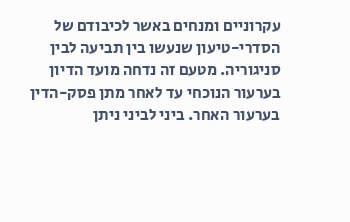עקרוניים ומנחים באשר לכיבודם של הסדרי-טיעון שנעשו בין תביעה לבין סניגוריה. מטעם זה נדחה מועד הדיון בערעור הנוכחי עד לאחר מתן פסק-הדין בערעור האחר. ביני לביני ניתן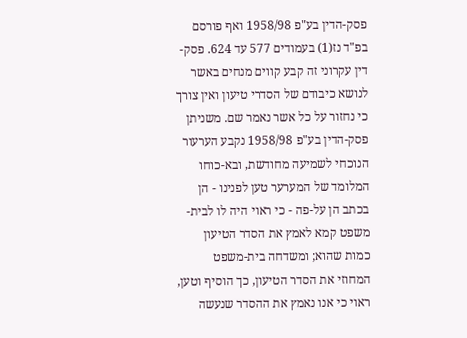פסק-הדין בע"פ 1958/98 ואף פורסם בפ"ד נז(1) בעמודים 577 עד 624. פסק-דין עקרוני זה קבע קווים מנחים באשר לנושא כיבודם של הסדרי טיעון ואין צורך כי נחזור על כל אשר נאמר שם. משניתן פסק-הדין בע"פ 1958/98 נקבע הערעור הנוכחי לשמיעה מחודשת, ובא-כוחו המלומד של המערער טען לפנינו - הן בכתב הן על-פה - כי ראוי היה לו לבית-משפט קמא לאמץ את הסדר הטיעון כמות שהוא; ומשדחה בית-משפט המחוזי את הסדר הטיעון, כך הוסיף וטען, ראוי כי אנו נאמץ את ההסדר שנעשה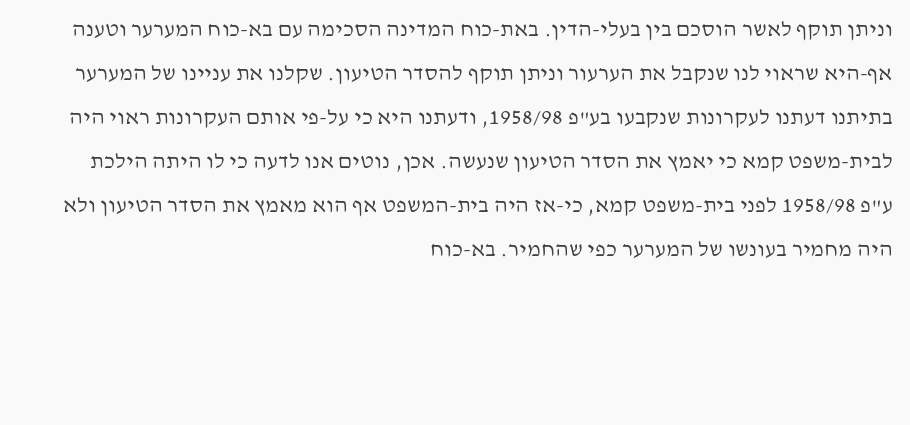וניתן תוקף לאשר הוסכם בין בעלי-הדין. באת-כוח המדינה הסכימה עם בא-כוח המערער וטענה אף-היא שראוי לנו שנקבל את הערעור וניתן תוקף להסדר הטיעון. שקלנו את עניינו של המערער בתיתנו דעתנו לעקרונות שנקבעו בע"פ 1958/98, ודעתנו היא כי על-פי אותם העקרונות ראוי היה לבית-משפט קמא כי יאמץ את הסדר הטיעון שנעשה. אכן, נוטים אנו לדעה כי לו היתה הילכת ע"פ 1958/98 לפני בית-משפט קמא, כי-אז היה בית-המשפט אף הוא מאמץ את הסדר הטיעון ולא היה מחמיר בעונשו של המערער כפי שהחמיר. בא-כוח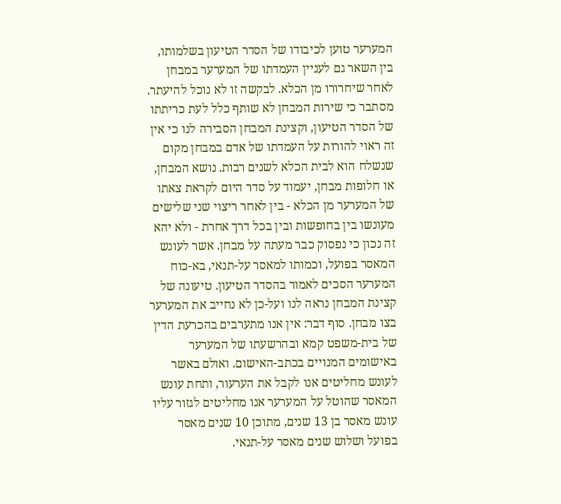המערער טוען לכיבודו של הסדר הטיעון בשלמותו, בין השאר גם לעניין העמדתו של המערער במבחן לאחר שיחרורו מן הכלא. לבקשה זו לא נוכל להיעתר. מסתבר כי שירות המבחן לא שותף כלל לעת כריתתו של הסדר הטיעון, וקצינת המבחן הסבירה לנו כי אין זה ראוי להורות על העמדתו של אדם במבחן מקום שנשלח הוא לבית הכלא לשנים רבות. נושא המבחן, או חלופות מבחן, יעמוד על סדר היום לקראת צאתו של המערער מן הכלא - בין לאחר ריצוי שני שלישים מעונשו בין בחופשות ובין בכל דרך אחרת - ולא יהא זה נכון כי נפסוק כבר מעתה על מבחן. אשר לעונש המאסר בפועל, וכמותו למאסר על-תנאי, בא-כוח המערער הסכים לאמור בהסדר הטיעון. טיעונה של קצינת המבחן נראה לנו ועל-כן לא נחייב את המערער בצו מבחן. סוף דבר: אין אנו מתערבים בהכרעת הדין של בית-משפט קמא ובהרשעתו של המערער באישומים המנויים בכתב-האישום. ואולם באשר לעונש מחליטים אנו לקבל את הערעור, ותחת עונש המאסר שהוטל על המערער אנו מחליטים לגזור עליו עונש מאסר בן 13 שנים, מתוכן 10 שנים מאסר בפועל ושלוש שנים מאסר על-תנאי.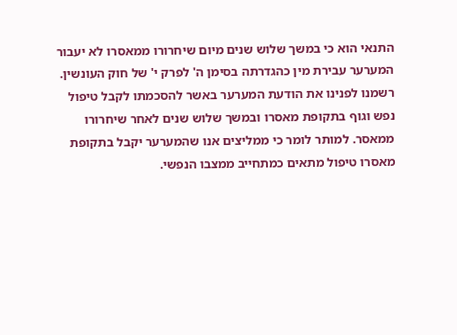התנאי הוא כי במשך שלוש שנים מיום שיחרורו ממאסרו לא יעבור המערער עבירת מין כהגדרתה בסימן ה' לפרק י' של חוק העונשין. רשמנו לפנינו את הודעת המערער באשר להסכמתו לקבל טיפול נפש וגוף בתקופת מאסרו ובמשך שלוש שנים לאחר שיחרורו ממאסר. למותר לומר כי ממליצים אנו שהמערער יקבל בתקופת מאסרו טיפול מתאים כמתחייב ממצבו הנפשי.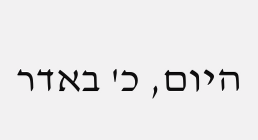היום, כ' באדר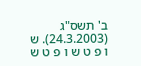ב' תשס"ג (24.3.2003). ש ו פ ט ש ו פ ט ש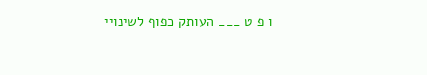ו פ ט ___ העותק כפוף לשינויי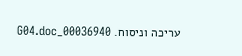עריכה וניסוח. 00036940_G04.doc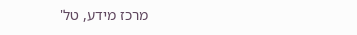מרכז מידע, טל'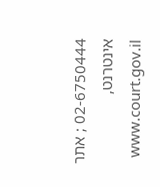02-6750444 ; אתר אינטרנט, www.court.gov.il